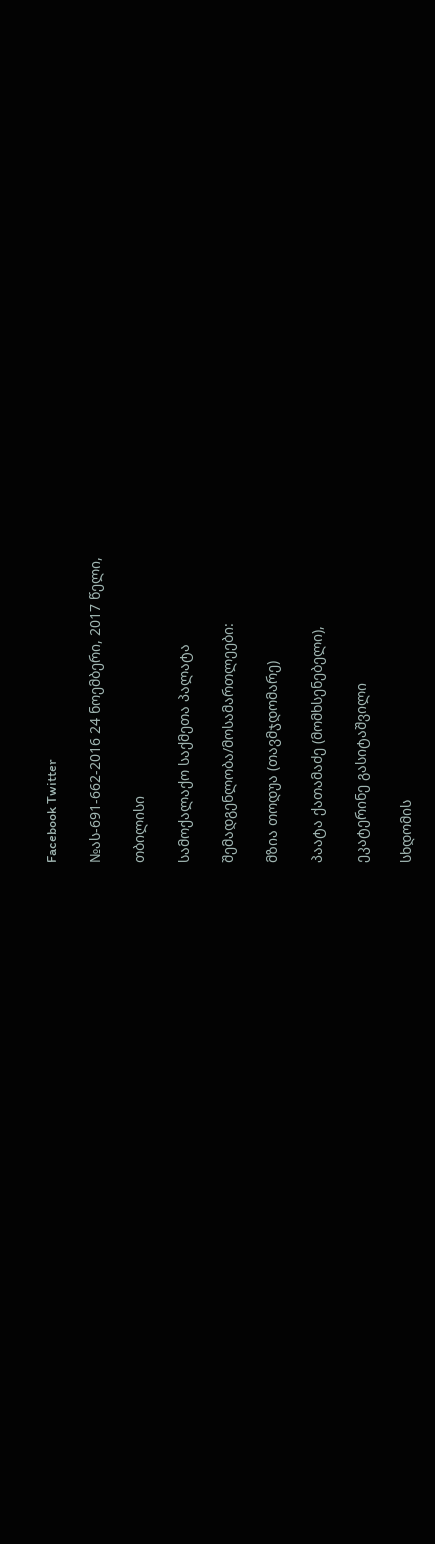Facebook Twitter

№ას-691-662-2016 24 ნოემბერი, 2017 წელი,

თბილისი

სამოქალაქო საქმეთა პალატა

შემადგენლობა/მოსამართლეები:

მზია თოდუა (თავმჯდომარე)

პაატა ქათამაძე (მომხსენებელი),

ეკატერინე გასიტაშვილი

სხდომის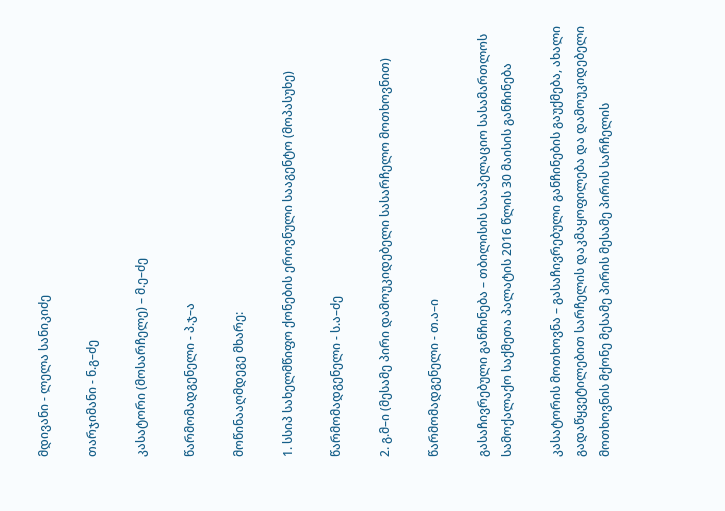მდივანი - ლელა სანიკიძე

თარჯიმანი - ნ.გ–ძე

კასატორი (მოსარჩელე) – მ.ე–ძე

წარმომადგენელი - პ.ჯ–ა

მოწინააღმდეგე მხარე:

1. სსიპ სახელმწიფო ქონების ეროვნული სააგენტო (მოპასუხე)

წარმომადგენელი - ს.ა–ძე

2. გ.მ–ი (მესამე პირი დამოუკიდებელი სასარჩელო მოთხოვნით)

წარმომადგენელი - თ.ა–ი

გასაჩივრებული განჩინება – თბილისის სააპელაციო სასამართლოს სამოქალაქო საქმეთა პალატის 2016 წლის 30 მაისის განჩინება

კასატორის მოთხოვნა – გასაჩივრებული განჩინების გაუქმება, ახალი გადაწყვეტილებით სარჩელის დაკმაყოფილება და დამოუკიდებელი მოთხოვნის მქონე მესამე პირის მესამე პირის სარჩელის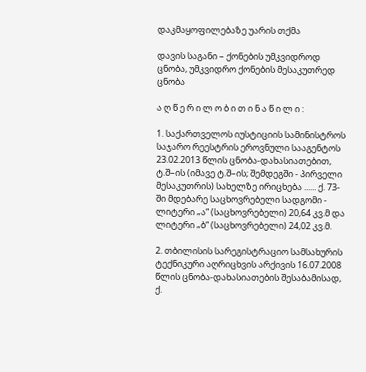დაკმაყოფილებაზე უარის თქმა

დავის საგანი – ქონების უმკვიდროდ ცნობა, უმკვიდრო ქონების მესაკუთრედ ცნობა

ა ღ წ ე რ ი ლ ო ბ ი თ ი ნ ა წ ი ლ ი :

1. საქართველოს იუსტიციის სამინისტროს საჯარო რეესტრის ეროვნული სააგენტოს 23.02.2013 წლის ცნობა-დახასიათებით, ტ.შ–ის (იმავე ტ.შ–ის; შემდეგში - პირველი მესაკუთრის) სახელზე ირიცხება ...... ქ. 73-ში მდებარე საცხოვრებელი სადგომი - ლიტერი „ა“ (საცხოვრებელი) 20,64 კვ.მ და ლიტერი „ბ“ (საცხოვრებელი) 24,02 კვ.მ.

2. თბილისის სარეგისტრაციო სამსახურის ტექნიკური აღრიცხვის არქივის 16.07.2008 წლის ცნობა-დახასიათების შესაბამისად, ქ.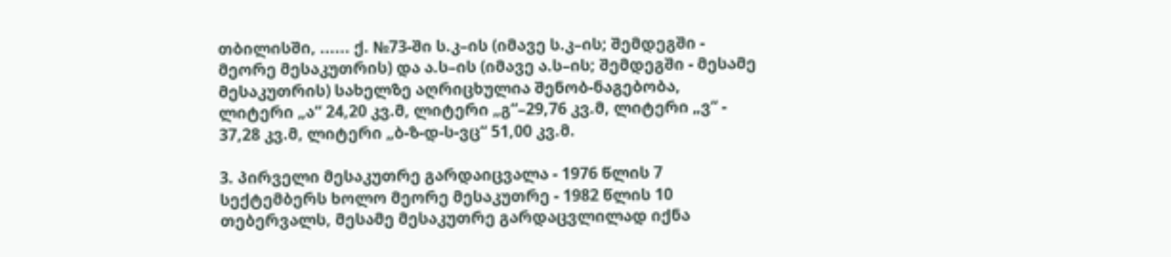თბილისში, ...... ქ. №73-ში ს.კ–ის (იმავე ს.კ–ის; შემდეგში - მეორე მესაკუთრის) და ა.ს–ის (იმავე ა.ს–ის; შემდეგში - მესამე მესაკუთრის) სახელზე აღრიცხულია შენობ-ნაგებობა, ლიტერი „ა“ 24,20 კვ.მ, ლიტერი „გ“–29,76 კვ.მ, ლიტერი „ვ“ - 37,28 კვ.მ, ლიტერი „ბ-ზ-დ-ს-ვც“ 51,00 კვ.მ.

3. პირველი მესაკუთრე გარდაიცვალა - 1976 წლის 7 სექტემბერს ხოლო მეორე მესაკუთრე - 1982 წლის 10 თებერვალს, მესამე მესაკუთრე გარდაცვლილად იქნა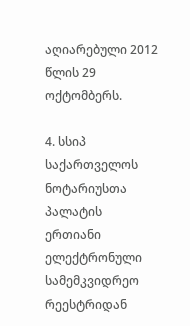აღიარებული 2012 წლის 29 ოქტომბერს.

4. სსიპ საქართველოს ნოტარიუსთა პალატის ერთიანი ელექტრონული სამემკვიდრეო რეესტრიდან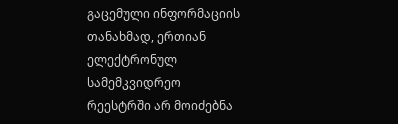გაცემული ინფორმაციის თანახმად, ერთიან ელექტრონულ სამემკვიდრეო რეესტრში არ მოიძებნა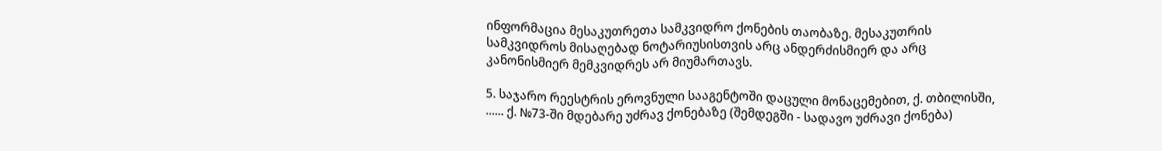ინფორმაცია მესაკუთრეთა სამკვიდრო ქონების თაობაზე. მესაკუთრის სამკვიდროს მისაღებად ნოტარიუსისთვის არც ანდერძისმიერ და არც კანონისმიერ მემკვიდრეს არ მიუმართავს.

5. საჯარო რეესტრის ეროვნული სააგენტოში დაცული მონაცემებით, ქ. თბილისში, ...... ქ. №73-ში მდებარე უძრავ ქონებაზე (შემდეგში - სადავო უძრავი ქონება)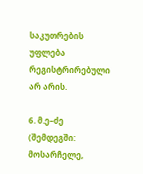საკუთრების უფლება რეგისტრირებული არ არის.

6. მ.ე–ძე (შემდეგში: მოსარჩელე,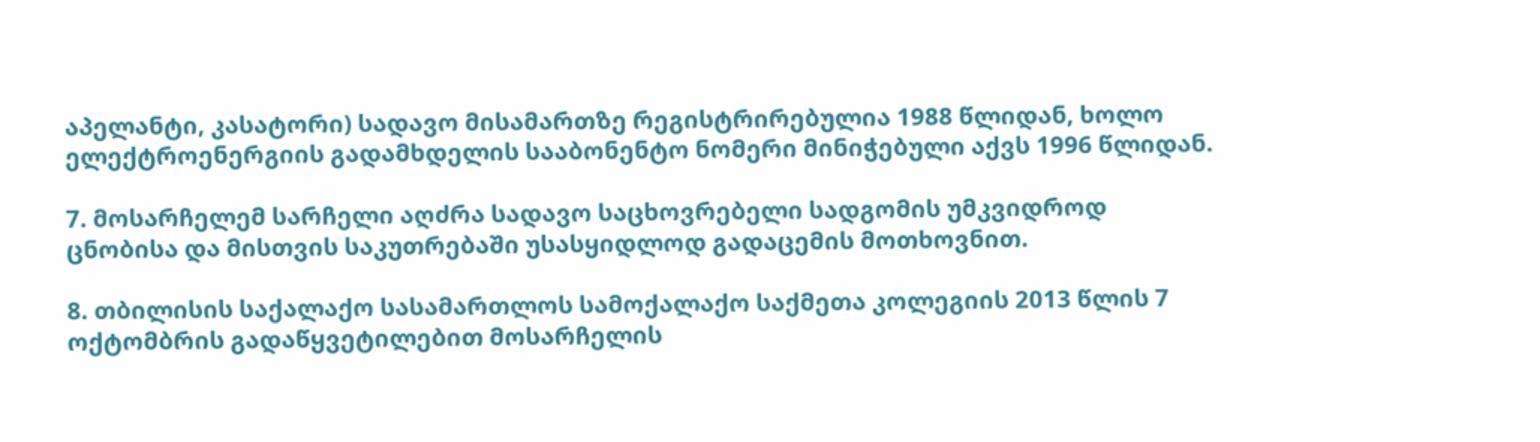აპელანტი, კასატორი) სადავო მისამართზე რეგისტრირებულია 1988 წლიდან, ხოლო ელექტროენერგიის გადამხდელის სააბონენტო ნომერი მინიჭებული აქვს 1996 წლიდან.

7. მოსარჩელემ სარჩელი აღძრა სადავო საცხოვრებელი სადგომის უმკვიდროდ ცნობისა და მისთვის საკუთრებაში უსასყიდლოდ გადაცემის მოთხოვნით.

8. თბილისის საქალაქო სასამართლოს სამოქალაქო საქმეთა კოლეგიის 2013 წლის 7 ოქტომბრის გადაწყვეტილებით მოსარჩელის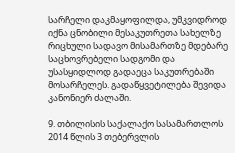სარჩელი დაკმაყოფილდა, უმკვიდროდ იქნა ცნობილი მესაკუთრეთა სახელზე რიცხული სადავო მისამართზე მდებარე საცხოვრებელი სადგომი და უსასყიდლოდ გადაეცა საკუთრებაში მოსარჩელეს. გადაწყვეტილება შევიდა კანონიერ ძალაში.

9. თბილისის საქალაქო სასამართლოს 2014 წლის 3 თებერვლის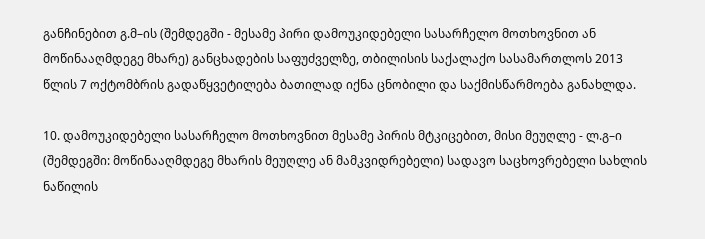განჩინებით გ.მ–ის (შემდეგში - მესამე პირი დამოუკიდებელი სასარჩელო მოთხოვნით ან მოწინააღმდეგე მხარე) განცხადების საფუძველზე, თბილისის საქალაქო სასამართლოს 2013 წლის 7 ოქტომბრის გადაწყვეტილება ბათილად იქნა ცნობილი და საქმისწარმოება განახლდა.

10. დამოუკიდებელი სასარჩელო მოთხოვნით მესამე პირის მტკიცებით, მისი მეუღლე - ლ.გ–ი (შემდეგში: მოწინააღმდეგე მხარის მეუღლე ან მამკვიდრებელი) სადავო საცხოვრებელი სახლის ნაწილის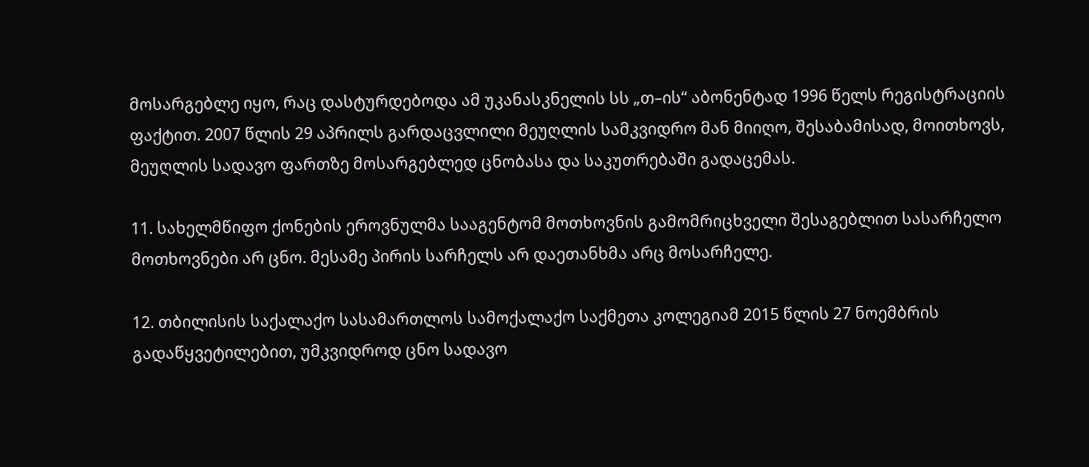მოსარგებლე იყო, რაც დასტურდებოდა ამ უკანასკნელის სს „თ–ის“ აბონენტად 1996 წელს რეგისტრაციის ფაქტით. 2007 წლის 29 აპრილს გარდაცვლილი მეუღლის სამკვიდრო მან მიიღო, შესაბამისად, მოითხოვს, მეუღლის სადავო ფართზე მოსარგებლედ ცნობასა და საკუთრებაში გადაცემას.

11. სახელმწიფო ქონების ეროვნულმა სააგენტომ მოთხოვნის გამომრიცხველი შესაგებლით სასარჩელო მოთხოვნები არ ცნო. მესამე პირის სარჩელს არ დაეთანხმა არც მოსარჩელე.

12. თბილისის საქალაქო სასამართლოს სამოქალაქო საქმეთა კოლეგიამ 2015 წლის 27 ნოემბრის გადაწყვეტილებით, უმკვიდროდ ცნო სადავო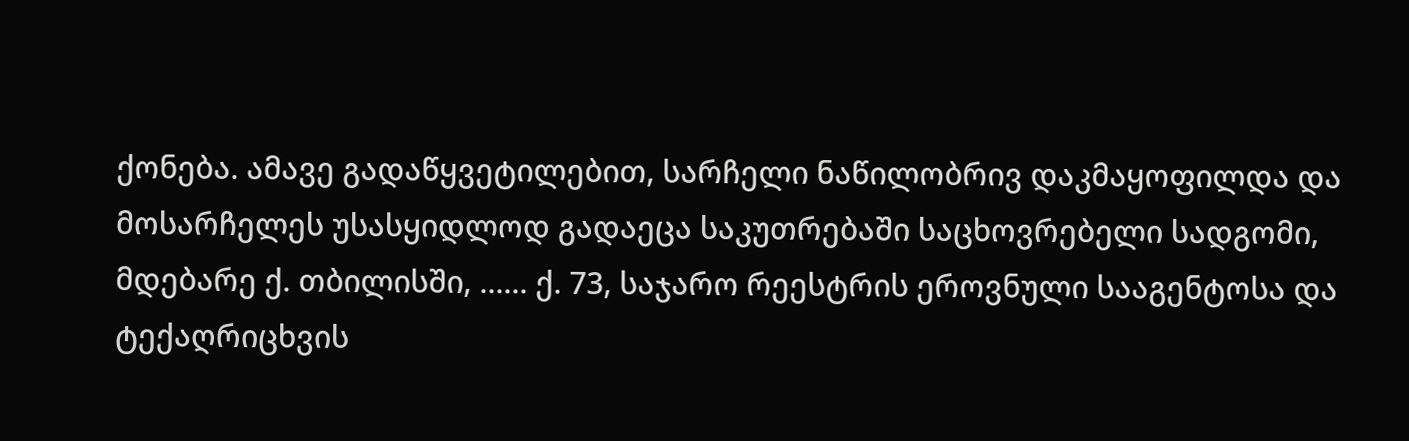ქონება. ამავე გადაწყვეტილებით, სარჩელი ნაწილობრივ დაკმაყოფილდა და მოსარჩელეს უსასყიდლოდ გადაეცა საკუთრებაში საცხოვრებელი სადგომი, მდებარე ქ. თბილისში, ...... ქ. 73, საჯარო რეესტრის ეროვნული სააგენტოსა და ტექაღრიცხვის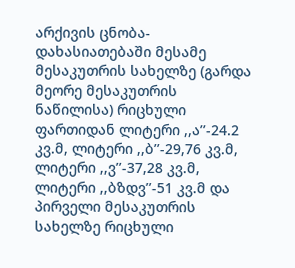არქივის ცნობა-დახასიათებაში მესამე მესაკუთრის სახელზე (გარდა მეორე მესაკუთრის ნაწილისა) რიცხული ფართიდან ლიტერი ,,ა’’-24.2 კვ.მ, ლიტერი ,,ბ’’-29,76 კვ.მ, ლიტერი ,,ვ’’-37,28 კვ.მ, ლიტერი ,,ბზდვ’’-51 კვ.მ და პირველი მესაკუთრის სახელზე რიცხული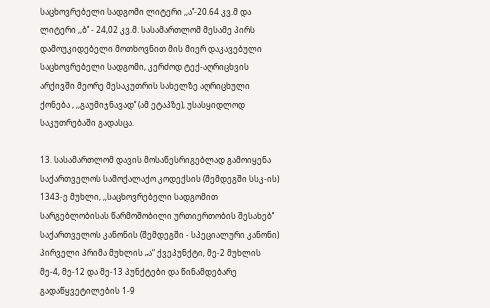საცხოვრებელი სადგომი ლიტერი ,,ა’’-20.64 კვ.მ და ლიტერი ,,ბ’’ - 24,02 კვ.მ. სასამართლომ მესამე პირს დამოუკიდებელი მოთხოვნით მის მიერ დაკავებული საცხოვრებელი სადგომი, კერძოდ ტექ-აღრიცხვის არქივში მეორე მესაკუთრის სახელზე აღრიცხული ქონება , ,,გაუმიჯნავად’’ (ამ ეტაპზე), უსასყიდლოდ საკუთრებაში გადასცა.

13. სასამართლომ დავის მოსაწესრიგებლად გამოიყენა საქართველოს სამოქალაქო კოდექსის (შემდეგში სსკ-ის) 1343-ე მუხლი, ,,საცხოვრებელი სადგომით სარგებლობისას წარმოშობილი ურთიერთობის შესახებ’’ საქართველოს კანონის (შემდეგში - სპეციალური კანონი) პირველი პრიმა მუხლის „ა“ ქვეპუნქტი, მე-2 მუხლის მე-4, მე-12 და მე-13 პუნქტები და წინამდებარე გადაწყვეტილების 1-9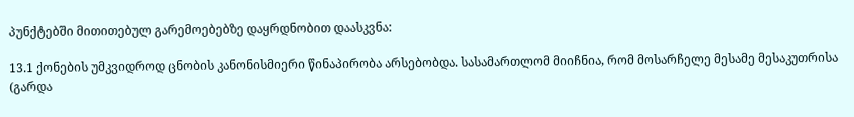პუნქტებში მითითებულ გარემოებებზე დაყრდნობით დაასკვნა:

13.1 ქონების უმკვიდროდ ცნობის კანონისმიერი წინაპირობა არსებობდა. სასამართლომ მიიჩნია, რომ მოსარჩელე მესამე მესაკუთრისა (გარდა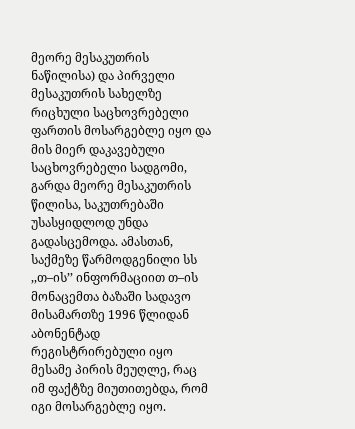მეორე მესაკუთრის ნაწილისა) და პირველი მესაკუთრის სახელზე რიცხული საცხოვრებელი ფართის მოსარგებლე იყო და მის მიერ დაკავებული საცხოვრებელი სადგომი, გარდა მეორე მესაკუთრის წილისა, საკუთრებაში უსასყიდლოდ უნდა გადასცემოდა. ამასთან, საქმეზე წარმოდგენილი სს ,,თ–ის’’ ინფორმაციით თ–ის მონაცემთა ბაზაში სადავო მისამართზე 1996 წლიდან აბონენტად რეგისტრირებული იყო მესამე პირის მეუღლე, რაც იმ ფაქტზე მიუთითებდა, რომ იგი მოსარგებლე იყო.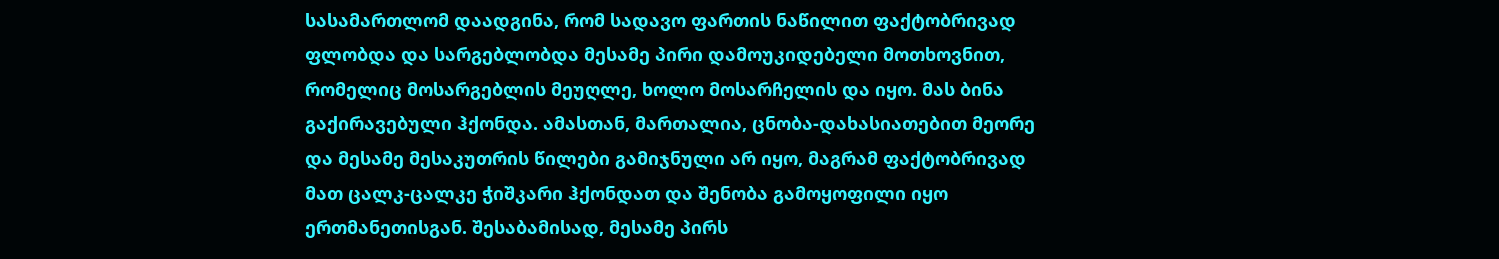სასამართლომ დაადგინა, რომ სადავო ფართის ნაწილით ფაქტობრივად ფლობდა და სარგებლობდა მესამე პირი დამოუკიდებელი მოთხოვნით, რომელიც მოსარგებლის მეუღლე, ხოლო მოსარჩელის და იყო. მას ბინა გაქირავებული ჰქონდა. ამასთან, მართალია, ცნობა-დახასიათებით მეორე და მესამე მესაკუთრის წილები გამიჯნული არ იყო, მაგრამ ფაქტობრივად მათ ცალკ-ცალკე ჭიშკარი ჰქონდათ და შენობა გამოყოფილი იყო ერთმანეთისგან. შესაბამისად, მესამე პირს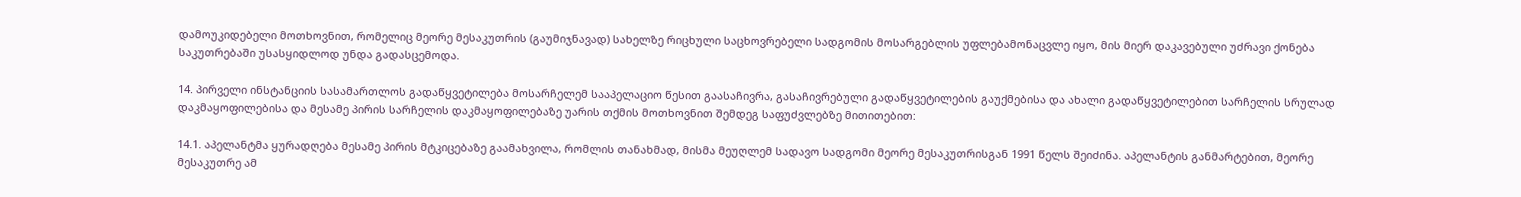დამოუკიდებელი მოთხოვნით, რომელიც მეორე მესაკუთრის (გაუმიჯნავად) სახელზე რიცხული საცხოვრებელი სადგომის მოსარგებლის უფლებამონაცვლე იყო, მის მიერ დაკავებული უძრავი ქონება საკუთრებაში უსასყიდლოდ უნდა გადასცემოდა.

14. პირველი ინსტანციის სასამართლოს გადაწყვეტილება მოსარჩელემ სააპელაციო წესით გაასაჩივრა, გასაჩივრებული გადაწყვეტილების გაუქმებისა და ახალი გადაწყვეტილებით სარჩელის სრულად დაკმაყოფილებისა და მესამე პირის სარჩელის დაკმაყოფილებაზე უარის თქმის მოთხოვნით შემდეგ საფუძვლებზე მითითებით:

14.1. აპელანტმა ყურადღება მესამე პირის მტკიცებაზე გაამახვილა, რომლის თანახმად, მისმა მეუღლემ სადავო სადგომი მეორე მესაკუთრისგან 1991 წელს შეიძინა. აპელანტის განმარტებით, მეორე მესაკუთრე ამ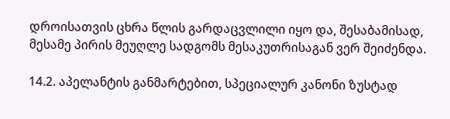დროისათვის ცხრა წლის გარდაცვლილი იყო და, შესაბამისად, მესამე პირის მეუღლე სადგომს მესაკუთრისაგან ვერ შეიძენდა.

14.2. აპელანტის განმარტებით, სპეციალურ კანონი ზუსტად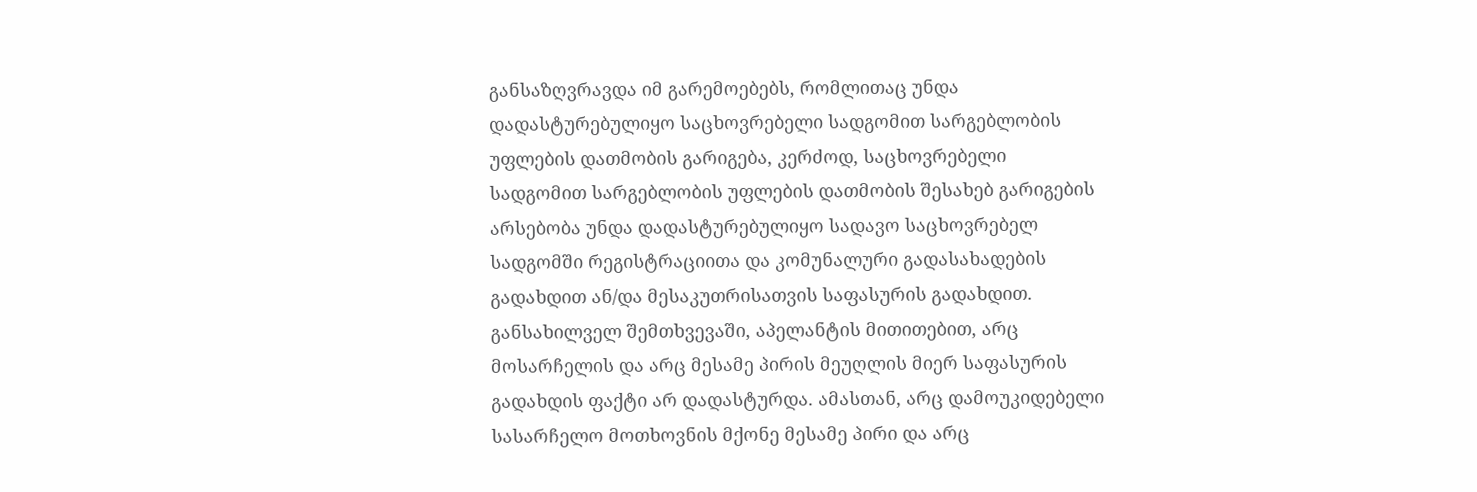განსაზღვრავდა იმ გარემოებებს, რომლითაც უნდა დადასტურებულიყო საცხოვრებელი სადგომით სარგებლობის უფლების დათმობის გარიგება, კერძოდ, საცხოვრებელი სადგომით სარგებლობის უფლების დათმობის შესახებ გარიგების არსებობა უნდა დადასტურებულიყო სადავო საცხოვრებელ სადგომში რეგისტრაციითა და კომუნალური გადასახადების გადახდით ან/და მესაკუთრისათვის საფასურის გადახდით. განსახილველ შემთხვევაში, აპელანტის მითითებით, არც მოსარჩელის და არც მესამე პირის მეუღლის მიერ საფასურის გადახდის ფაქტი არ დადასტურდა. ამასთან, არც დამოუკიდებელი სასარჩელო მოთხოვნის მქონე მესამე პირი და არც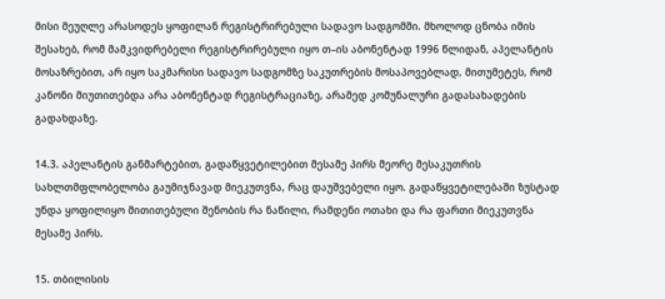მისი მეუღლე არასოდეს ყოფილან რეგისტრირებული სადავო სადგომში. მხოლოდ ცნობა იმის შესახებ, რომ მამკვიდრებელი რეგისტრირებული იყო თ–ის აბონენტად 1996 წლიდან, აპელანტის მოსაზრებით, არ იყო საკმარისი სადავო სადგომზე საკუთრების მოსაპოვებლად, მითუმეტეს, რომ კანონი მიუთითებდა არა აბონენტად რეგისტრაციაზე, არამედ კომუნალური გადასახადების გადახდაზე.

14.3. აპელანტის განმარტებით, გადაწყვეტილებით მესამე პირს მეორე მესაკუთრის სახლთმფლობელობა გაუმიჯნავად მიეკუთვნა, რაც დაუშვებელი იყო. გადაწყვეტილებაში ზუსტად უნდა ყოფილიყო მითითებული შენობის რა ნაწილი, რამდენი ოთახი და რა ფართი მიეკუთვნა მესამე პირს.

15. თბილისის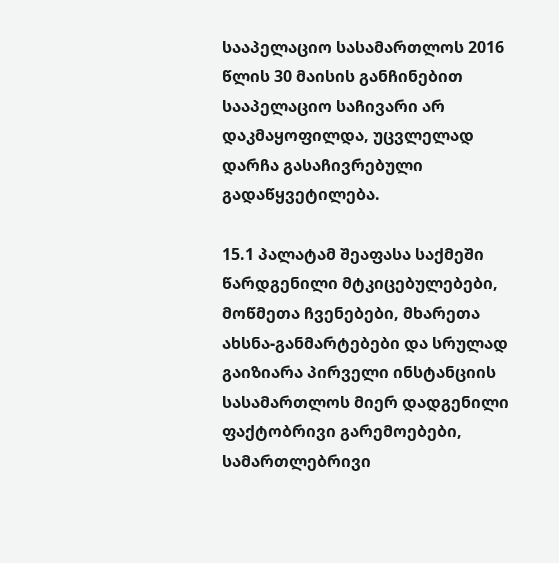სააპელაციო სასამართლოს 2016 წლის 30 მაისის განჩინებით სააპელაციო საჩივარი არ დაკმაყოფილდა, უცვლელად დარჩა გასაჩივრებული გადაწყვეტილება.

15.1 პალატამ შეაფასა საქმეში წარდგენილი მტკიცებულებები, მოწმეთა ჩვენებები, მხარეთა ახსნა-განმარტებები და სრულად გაიზიარა პირველი ინსტანციის სასამართლოს მიერ დადგენილი ფაქტობრივი გარემოებები, სამართლებრივი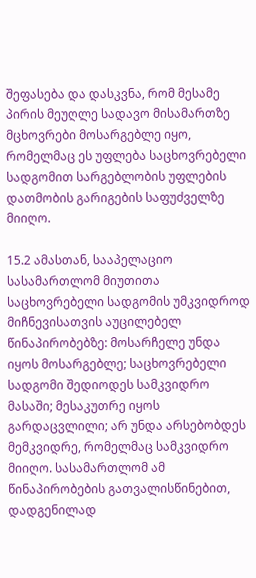შეფასება და დასკვნა, რომ მესამე პირის მეუღლე სადავო მისამართზე მცხოვრები მოსარგებლე იყო, რომელმაც ეს უფლება საცხოვრებელი სადგომით სარგებლობის უფლების დათმობის გარიგების საფუძველზე მიიღო.

15.2 ამასთან, სააპელაციო სასამართლომ მიუთითა საცხოვრებელი სადგომის უმკვიდროდ მიჩნევისათვის აუცილებელ წინაპირობებზე: მოსარჩელე უნდა იყოს მოსარგებლე; საცხოვრებელი სადგომი შედიოდეს სამკვიდრო მასაში; მესაკუთრე იყოს გარდაცვლილი; არ უნდა არსებობდეს მემკვიდრე, რომელმაც სამკვიდრო მიიღო. სასამართლომ ამ წინაპირობების გათვალისწინებით, დადგენილად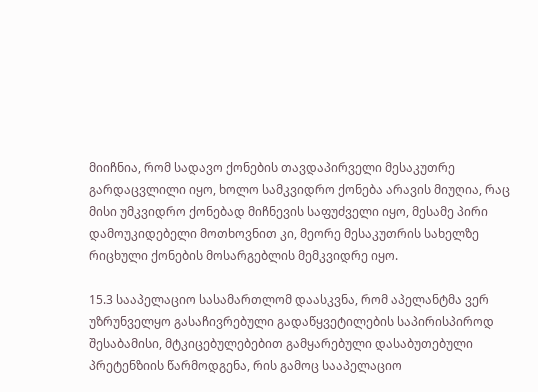მიიჩნია, რომ სადავო ქონების თავდაპირველი მესაკუთრე გარდაცვლილი იყო, ხოლო სამკვიდრო ქონება არავის მიუღია, რაც მისი უმკვიდრო ქონებად მიჩნევის საფუძველი იყო, მესამე პირი დამოუკიდებელი მოთხოვნით კი, მეორე მესაკუთრის სახელზე რიცხული ქონების მოსარგებლის მემკვიდრე იყო.

15.3 სააპელაციო სასამართლომ დაასკვნა, რომ აპელანტმა ვერ უზრუნველყო გასაჩივრებული გადაწყვეტილების საპირისპიროდ შესაბამისი, მტკიცებულებებით გამყარებული დასაბუთებული პრეტენზიის წარმოდგენა, რის გამოც სააპელაციო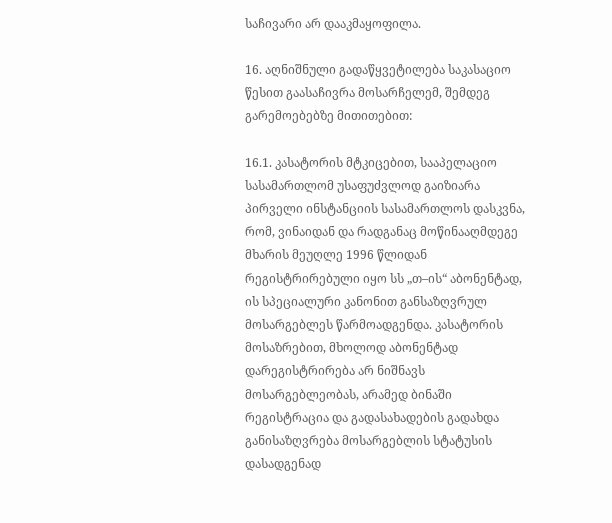საჩივარი არ დააკმაყოფილა.

16. აღნიშნული გადაწყვეტილება საკასაციო წესით გაასაჩივრა მოსარჩელემ, შემდეგ გარემოებებზე მითითებით:

16.1. კასატორის მტკიცებით, სააპელაციო სასამართლომ უსაფუძვლოდ გაიზიარა პირველი ინსტანციის სასამართლოს დასკვნა, რომ, ვინაიდან და რადგანაც მოწინააღმდეგე მხარის მეუღლე 1996 წლიდან რეგისტრირებული იყო სს „თ–ის“ აბონენტად, ის სპეციალური კანონით განსაზღვრულ მოსარგებლეს წარმოადგენდა. კასატორის მოსაზრებით, მხოლოდ აბონენტად დარეგისტრირება არ ნიშნავს მოსარგებლეობას, არამედ ბინაში რეგისტრაცია და გადასახადების გადახდა განისაზღვრება მოსარგებლის სტატუსის დასადგენად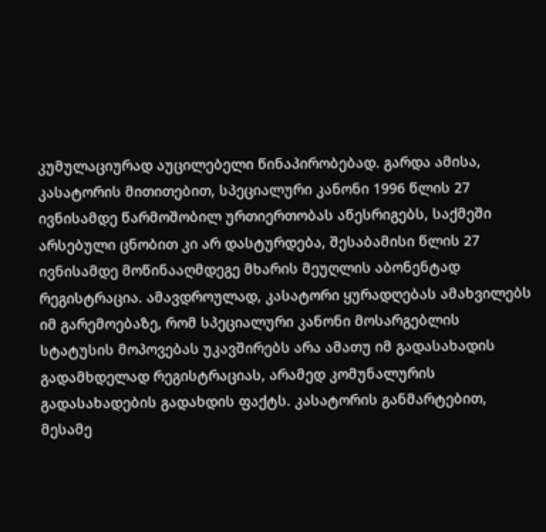კუმულაციურად აუცილებელი წინაპირობებად. გარდა ამისა, კასატორის მითითებით, სპეციალური კანონი 1996 წლის 27 ივნისამდე წარმოშობილ ურთიერთობას აწესრიგებს, საქმეში არსებული ცნობით კი არ დასტურდება, შესაბამისი წლის 27 ივნისამდე მოწინააღმდეგე მხარის მეუღლის აბონენტად რეგისტრაცია. ამავდროულად, კასატორი ყურადღებას ამახვილებს იმ გარემოებაზე, რომ სპეციალური კანონი მოსარგებლის სტატუსის მოპოვებას უკავშირებს არა ამათუ იმ გადასახადის გადამხდელად რეგისტრაციას, არამედ კომუნალურის გადასახადების გადახდის ფაქტს. კასატორის განმარტებით, მესამე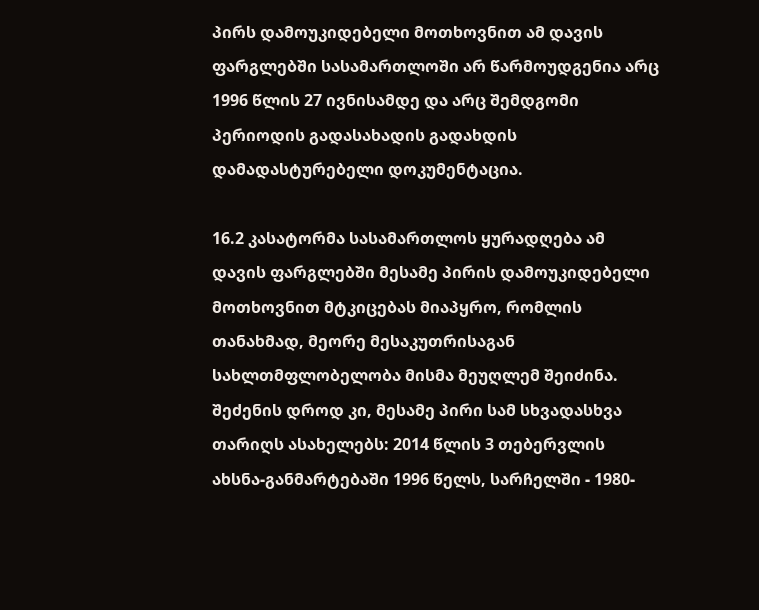პირს დამოუკიდებელი მოთხოვნით ამ დავის ფარგლებში სასამართლოში არ წარმოუდგენია არც 1996 წლის 27 ივნისამდე და არც შემდგომი პერიოდის გადასახადის გადახდის დამადასტურებელი დოკუმენტაცია.

16.2 კასატორმა სასამართლოს ყურადღება ამ დავის ფარგლებში მესამე პირის დამოუკიდებელი მოთხოვნით მტკიცებას მიაპყრო, რომლის თანახმად, მეორე მესაკუთრისაგან სახლთმფლობელობა მისმა მეუღლემ შეიძინა. შეძენის დროდ კი, მესამე პირი სამ სხვადასხვა თარიღს ასახელებს: 2014 წლის 3 თებერვლის ახსნა-განმარტებაში 1996 წელს, სარჩელში - 1980-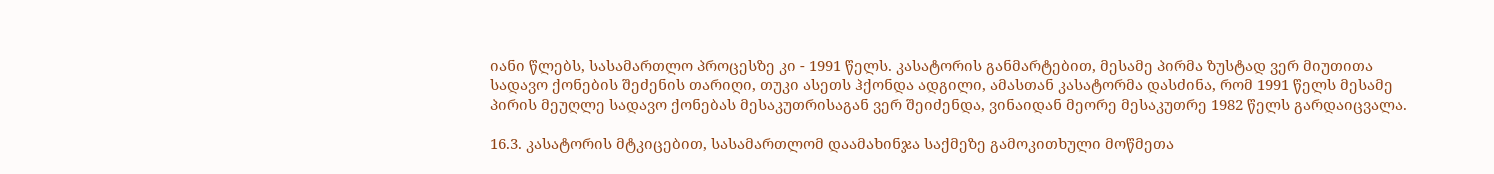იანი წლებს, სასამართლო პროცესზე კი - 1991 წელს. კასატორის განმარტებით, მესამე პირმა ზუსტად ვერ მიუთითა სადავო ქონების შეძენის თარიღი, თუკი ასეთს ჰქონდა ადგილი, ამასთან კასატორმა დასძინა, რომ 1991 წელს მესამე პირის მეუღლე სადავო ქონებას მესაკუთრისაგან ვერ შეიძენდა, ვინაიდან მეორე მესაკუთრე 1982 წელს გარდაიცვალა.

16.3. კასატორის მტკიცებით, სასამართლომ დაამახინჯა საქმეზე გამოკითხული მოწმეთა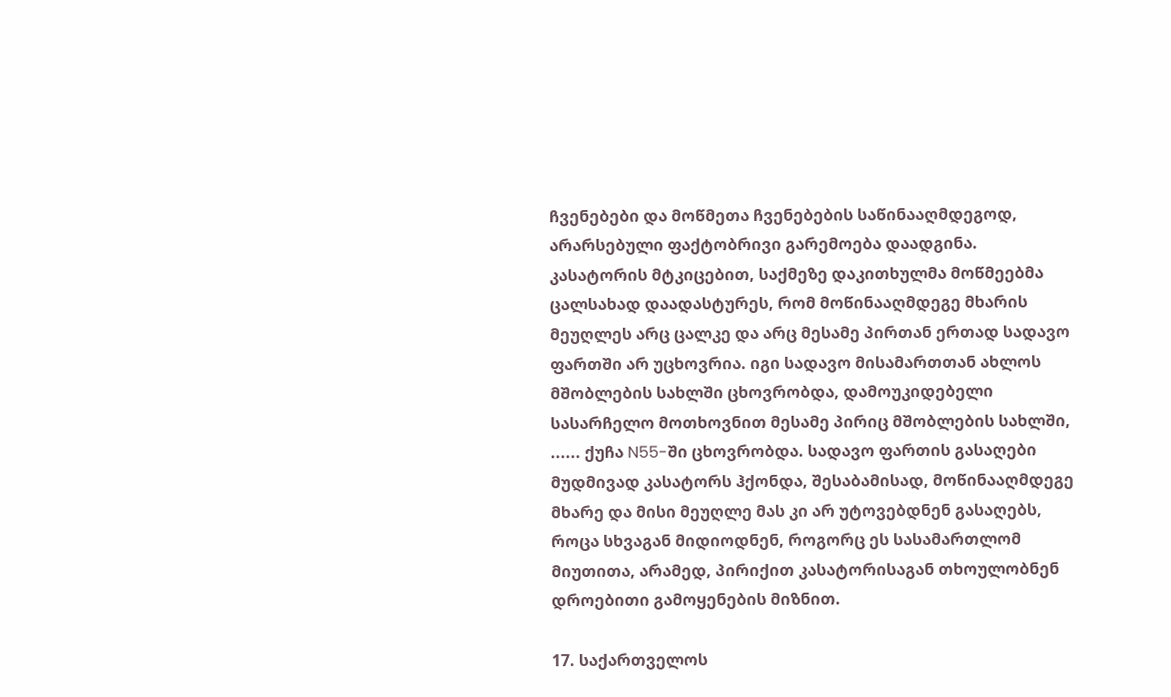ჩვენებები და მოწმეთა ჩვენებების საწინააღმდეგოდ, არარსებული ფაქტობრივი გარემოება დაადგინა. კასატორის მტკიცებით, საქმეზე დაკითხულმა მოწმეებმა ცალსახად დაადასტურეს, რომ მოწინააღმდეგე მხარის მეუღლეს არც ცალკე და არც მესამე პირთან ერთად სადავო ფართში არ უცხოვრია. იგი სადავო მისამართთან ახლოს მშობლების სახლში ცხოვრობდა, დამოუკიდებელი სასარჩელო მოთხოვნით მესამე პირიც მშობლების სახლში, ...... ქუჩა N55-ში ცხოვრობდა. სადავო ფართის გასაღები მუდმივად კასატორს ჰქონდა, შესაბამისად, მოწინააღმდეგე მხარე და მისი მეუღლე მას კი არ უტოვებდნენ გასაღებს, როცა სხვაგან მიდიოდნენ, როგორც ეს სასამართლომ მიუთითა, არამედ, პირიქით კასატორისაგან თხოულობნენ დროებითი გამოყენების მიზნით.

17. საქართველოს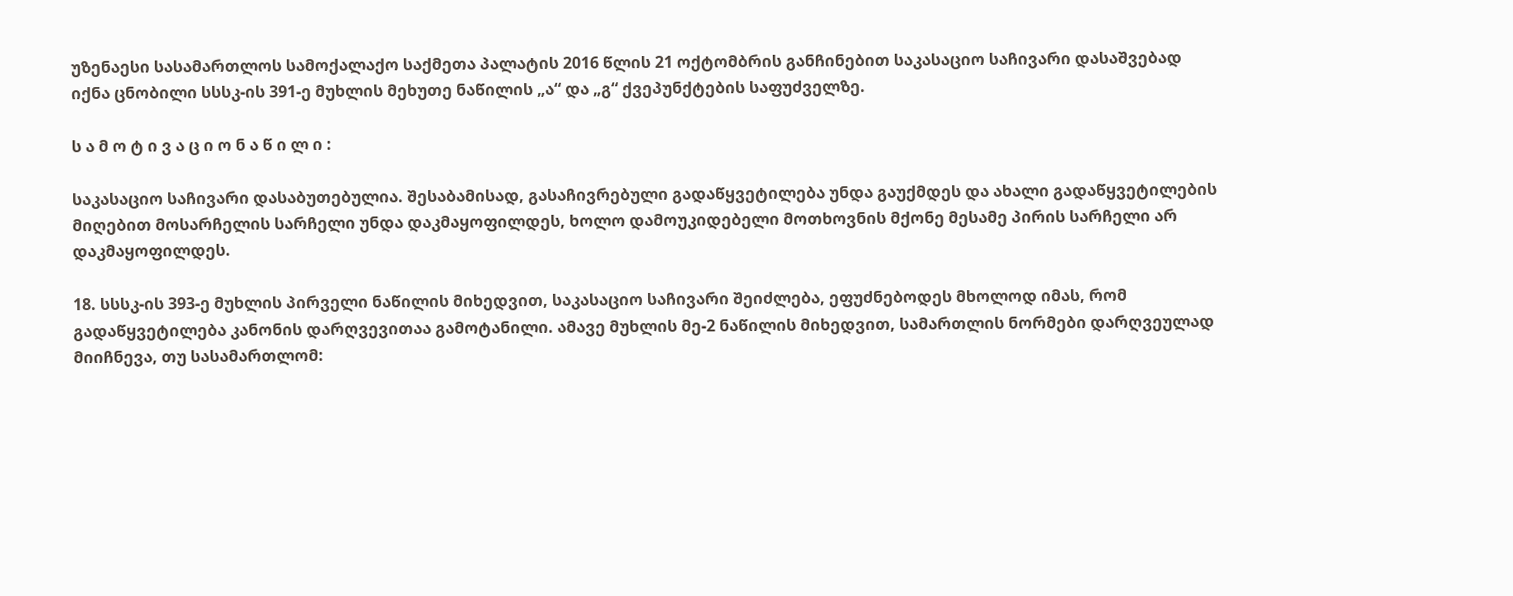უზენაესი სასამართლოს სამოქალაქო საქმეთა პალატის 2016 წლის 21 ოქტომბრის განჩინებით საკასაციო საჩივარი დასაშვებად იქნა ცნობილი სსსკ-ის 391-ე მუხლის მეხუთე ნაწილის „ა“ და „გ“ ქვეპუნქტების საფუძველზე.

ს ა მ ო ტ ი ვ ა ც ი ო ნ ა წ ი ლ ი :

საკასაციო საჩივარი დასაბუთებულია. შესაბამისად, გასაჩივრებული გადაწყვეტილება უნდა გაუქმდეს და ახალი გადაწყვეტილების მიღებით მოსარჩელის სარჩელი უნდა დაკმაყოფილდეს, ხოლო დამოუკიდებელი მოთხოვნის მქონე მესამე პირის სარჩელი არ დაკმაყოფილდეს.

18. სსსკ-ის 393-ე მუხლის პირველი ნაწილის მიხედვით, საკასაციო საჩივარი შეიძლება, ეფუძნებოდეს მხოლოდ იმას, რომ გადაწყვეტილება კანონის დარღვევითაა გამოტანილი. ამავე მუხლის მე-2 ნაწილის მიხედვით, სამართლის ნორმები დარღვეულად მიიჩნევა, თუ სასამართლომ: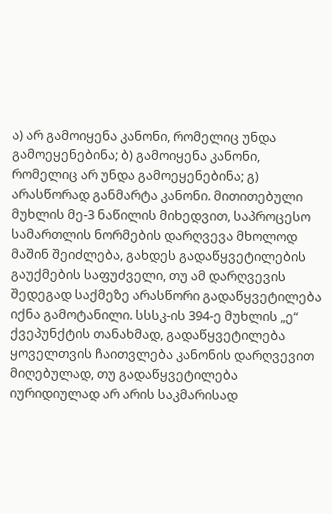ა) არ გამოიყენა კანონი, რომელიც უნდა გამოეყენებინა; ბ) გამოიყენა კანონი, რომელიც არ უნდა გამოეყენებინა; გ) არასწორად განმარტა კანონი. მითითებული მუხლის მე-3 ნაწილის მიხედვით, საპროცესო სამართლის ნორმების დარღვევა მხოლოდ მაშინ შეიძლება, გახდეს გადაწყვეტილების გაუქმების საფუძველი, თუ ამ დარღვევის შედეგად საქმეზე არასწორი გადაწყვეტილება იქნა გამოტანილი. სსსკ-ის 394-ე მუხლის „ე“ ქვეპუნქტის თანახმად, გადაწყვეტილება ყოველთვის ჩაითვლება კანონის დარღვევით მიღებულად, თუ გადაწყვეტილება იურიდიულად არ არის საკმარისად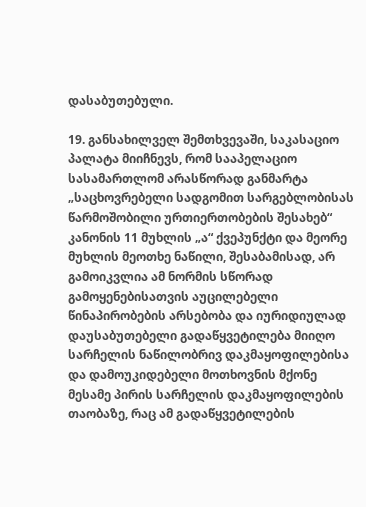დასაბუთებული.

19. განსახილველ შემთხვევაში, საკასაციო პალატა მიიჩნევს, რომ სააპელაციო სასამართლომ არასწორად განმარტა „საცხოვრებელი სადგომით სარგებლობისას წარმოშობილი ურთიერთობების შესახებ“ კანონის 11 მუხლის „ა“ ქვეპუნქტი და მეორე მუხლის მეოთხე ნაწილი, შესაბამისად, არ გამოიკვლია ამ ნორმის სწორად გამოყენებისათვის აუცილებელი წინაპირობების არსებობა და იურიდიულად დაუსაბუთებელი გადაწყვეტილება მიიღო სარჩელის ნაწილობრივ დაკმაყოფილებისა და დამოუკიდებელი მოთხოვნის მქონე მესამე პირის სარჩელის დაკმაყოფილების თაობაზე, რაც ამ გადაწყვეტილების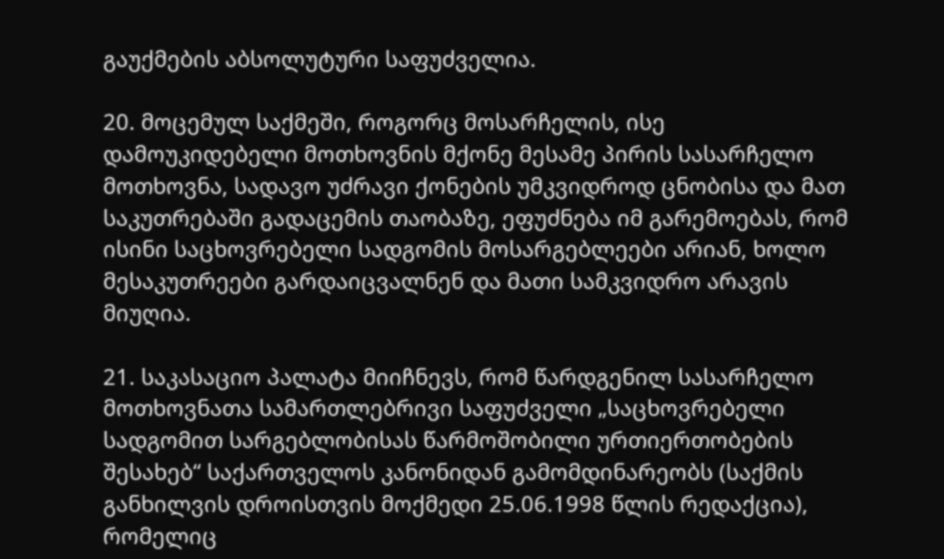გაუქმების აბსოლუტური საფუძველია.

20. მოცემულ საქმეში, როგორც მოსარჩელის, ისე დამოუკიდებელი მოთხოვნის მქონე მესამე პირის სასარჩელო მოთხოვნა, სადავო უძრავი ქონების უმკვიდროდ ცნობისა და მათ საკუთრებაში გადაცემის თაობაზე, ეფუძნება იმ გარემოებას, რომ ისინი საცხოვრებელი სადგომის მოსარგებლეები არიან, ხოლო მესაკუთრეები გარდაიცვალნენ და მათი სამკვიდრო არავის მიუღია.

21. საკასაციო პალატა მიიჩნევს, რომ წარდგენილ სასარჩელო მოთხოვნათა სამართლებრივი საფუძველი „საცხოვრებელი სადგომით სარგებლობისას წარმოშობილი ურთიერთობების შესახებ“ საქართველოს კანონიდან გამომდინარეობს (საქმის განხილვის დროისთვის მოქმედი 25.06.1998 წლის რედაქცია), რომელიც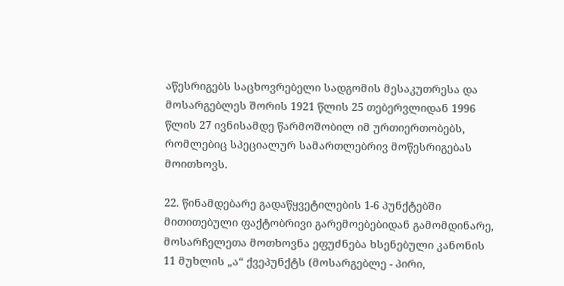აწესრიგებს საცხოვრებელი სადგომის მესაკუთრესა და მოსარგებლეს შორის 1921 წლის 25 თებერვლიდან 1996 წლის 27 ივნისამდე წარმოშობილ იმ ურთიერთობებს, რომლებიც სპეციალურ სამართლებრივ მოწესრიგებას მოითხოვს.

22. წინამდებარე გადაწყვეტილების 1-6 პუნქტებში მითითებული ფაქტობრივი გარემოებებიდან გამომდინარე, მოსარჩელეთა მოთხოვნა ეფუძნება ხსენებული კანონის 11 მუხლის „ა“ ქვეპუნქტს (მოსარგებლე - პირი,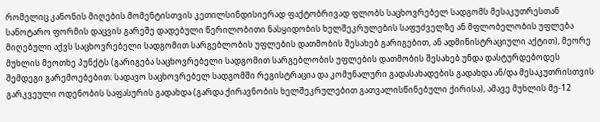რომელიც კანონის მიღების მომენტისთვის კეთილსინდისიერად ფაქტობრივად ფლობს საცხოვრებელ სადგომს მესაკუთრესთან სანოტარო ფორმის დაცვის გარეშე დადებული წერილობითი ნასყიდობის ხელშეკრულების საფუძველზე ან მფლობელობის უფლება მიღებული აქვს საცხოვრებელი სადგომით სარგებლობის უფლების დათმობის შესახებ გარიგებით, ან ადმინისტრაციული აქტით), მეორე მუხლის მეოთხე პუნქტს (გარიგება საცხოვრებელი სადგომით სარგებლობის უფლების დათმობის შესახებ უნდა დასტურდებოდეს შემდეგი გარემოებებით: სადავო საცხოვრებელ სადგომში რეგისტრაცია და კომუნალური გადასახადების გადახდა ან/და მესაკუთრისთვის გარკვეული ოდენობის საფასურის გადახდა (გარდა ქირავნობის ხელშეკრულებით გათვალისწინებული ქირისა), ამავე მუხლის მე-12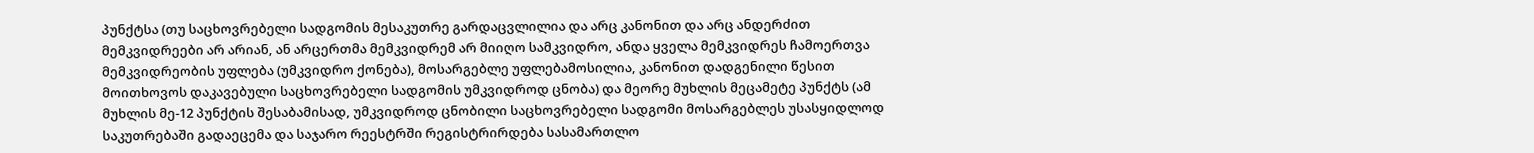პუნქტსა (თუ საცხოვრებელი სადგომის მესაკუთრე გარდაცვლილია და არც კანონით და არც ანდერძით მემკვიდრეები არ არიან, ან არცერთმა მემკვიდრემ არ მიიღო სამკვიდრო, ანდა ყველა მემკვიდრეს ჩამოერთვა მემკვიდრეობის უფლება (უმკვიდრო ქონება), მოსარგებლე უფლებამოსილია, კანონით დადგენილი წესით მოითხოვოს დაკავებული საცხოვრებელი სადგომის უმკვიდროდ ცნობა) და მეორე მუხლის მეცამეტე პუნქტს (ამ მუხლის მე-12 პუნქტის შესაბამისად, უმკვიდროდ ცნობილი საცხოვრებელი სადგომი მოსარგებლეს უსასყიდლოდ საკუთრებაში გადაეცემა და საჯარო რეესტრში რეგისტრირდება სასამართლო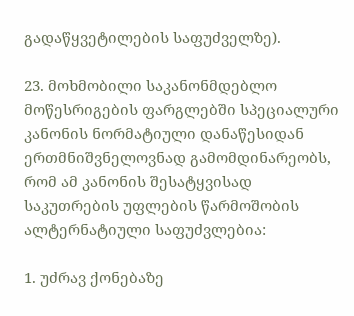გადაწყვეტილების საფუძველზე).

23. მოხმობილი საკანონმდებლო მოწესრიგების ფარგლებში სპეციალური კანონის ნორმატიული დანაწესიდან ერთმნიშვნელოვნად გამომდინარეობს, რომ ამ კანონის შესატყვისად საკუთრების უფლების წარმოშობის ალტერნატიული საფუძვლებია:

1. უძრავ ქონებაზე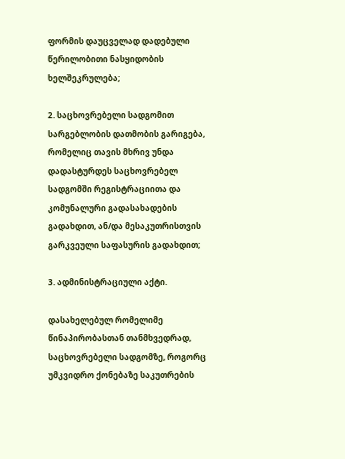ფორმის დაუცველად დადებული წერილობითი ნასყიდობის ხელშეკრულება;

2. საცხოვრებელი სადგომით სარგებლობის დათმობის გარიგება, რომელიც თავის მხრივ უნდა დადასტურდეს საცხოვრებელ სადგომში რეგისტრაციითა და კომუნალური გადასახადების გადახდით, ან/და მესაკუთრისთვის გარკვეული საფასურის გადახდით;

3. ადმინისტრაციული აქტი.

დასახელებულ რომელიმე წინაპირობასთან თანმხვედრად, საცხოვრებელი სადგომზე, როგორც უმკვიდრო ქონებაზე საკუთრების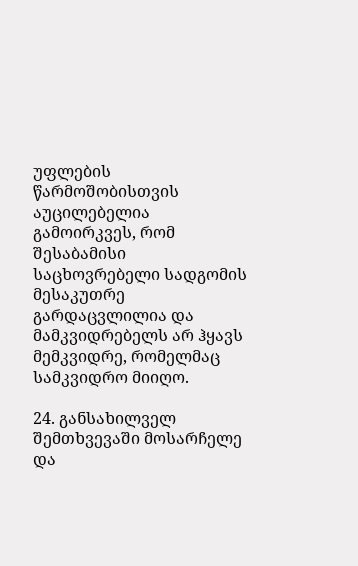უფლების წარმოშობისთვის აუცილებელია გამოირკვეს, რომ შესაბამისი საცხოვრებელი სადგომის მესაკუთრე გარდაცვლილია და მამკვიდრებელს არ ჰყავს მემკვიდრე, რომელმაც სამკვიდრო მიიღო.

24. განსახილველ შემთხვევაში მოსარჩელე და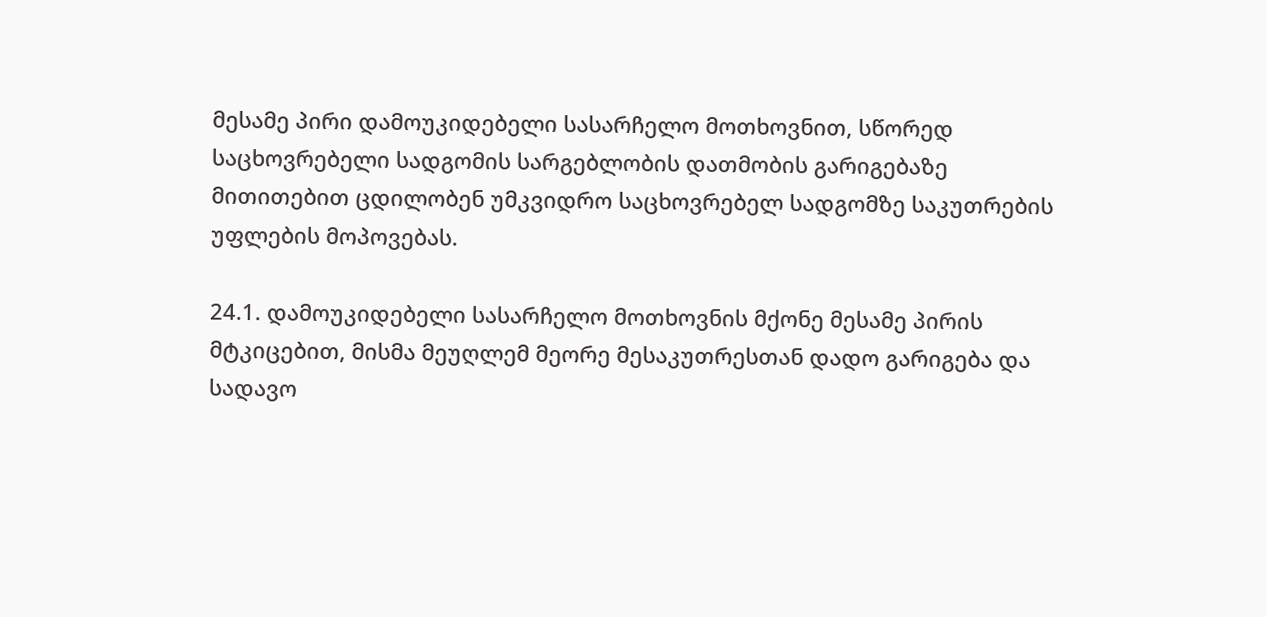მესამე პირი დამოუკიდებელი სასარჩელო მოთხოვნით, სწორედ საცხოვრებელი სადგომის სარგებლობის დათმობის გარიგებაზე მითითებით ცდილობენ უმკვიდრო საცხოვრებელ სადგომზე საკუთრების უფლების მოპოვებას.

24.1. დამოუკიდებელი სასარჩელო მოთხოვნის მქონე მესამე პირის მტკიცებით, მისმა მეუღლემ მეორე მესაკუთრესთან დადო გარიგება და სადავო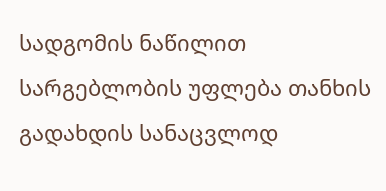სადგომის ნაწილით სარგებლობის უფლება თანხის გადახდის სანაცვლოდ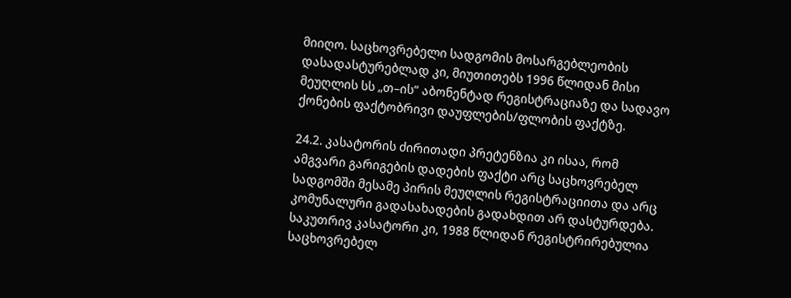მიიღო. საცხოვრებელი სადგომის მოსარგებლეობის დასადასტურებლად კი, მიუთითებს 1996 წლიდან მისი მეუღლის სს „თ–ის“ აბონენტად რეგისტრაციაზე და სადავო ქონების ფაქტობრივი დაუფლების/ფლობის ფაქტზე.

24.2. კასატორის ძირითადი პრეტენზია კი ისაა, რომ ამგვარი გარიგების დადების ფაქტი არც საცხოვრებელ სადგომში მესამე პირის მეუღლის რეგისტრაციითა და არც კომუნალური გადასახადების გადახდით არ დასტურდება. საკუთრივ კასატორი კი, 1988 წლიდან რეგისტრირებულია საცხოვრებელ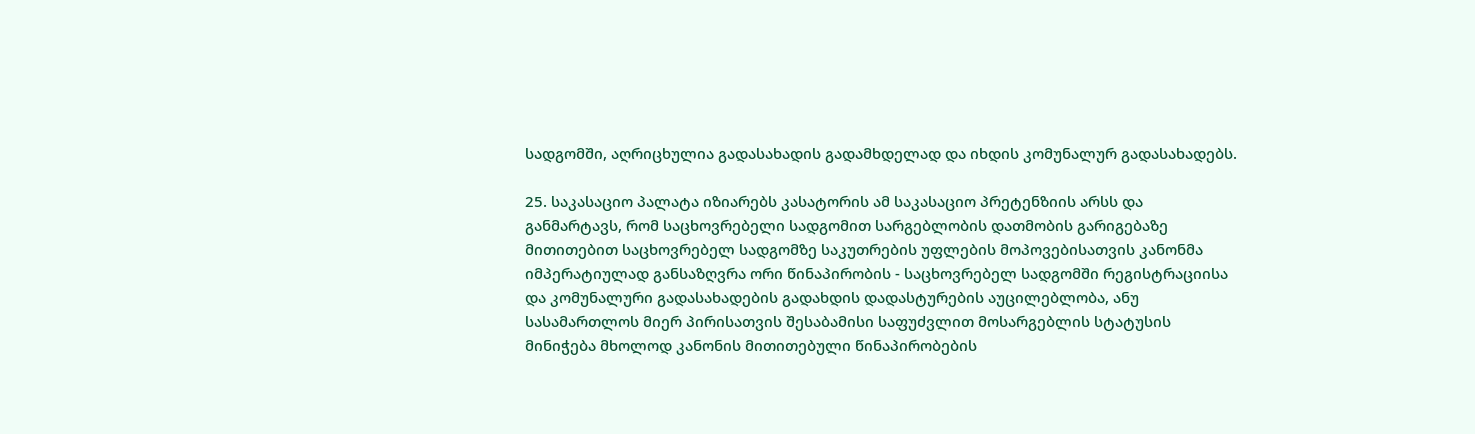სადგომში, აღრიცხულია გადასახადის გადამხდელად და იხდის კომუნალურ გადასახადებს.

25. საკასაციო პალატა იზიარებს კასატორის ამ საკასაციო პრეტენზიის არსს და განმარტავს, რომ საცხოვრებელი სადგომით სარგებლობის დათმობის გარიგებაზე მითითებით საცხოვრებელ სადგომზე საკუთრების უფლების მოპოვებისათვის კანონმა იმპერატიულად განსაზღვრა ორი წინაპირობის - საცხოვრებელ სადგომში რეგისტრაციისა და კომუნალური გადასახადების გადახდის დადასტურების აუცილებლობა, ანუ სასამართლოს მიერ პირისათვის შესაბამისი საფუძვლით მოსარგებლის სტატუსის მინიჭება მხოლოდ კანონის მითითებული წინაპირობების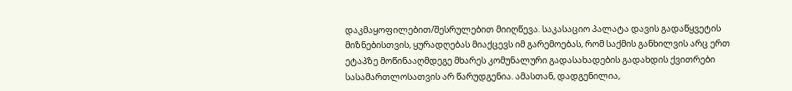დაკმაყოფილებით/შესრულებით მიიღწევა. საკასაციო პალატა დავის გადაწყვეტის მიზნებისთვის, ყურადღებას მიაქცევს იმ გარემოებას, რომ საქმის განხილვის არც ერთ ეტაპზე მოწინააღმდეგე მხარეს კომუნალური გადასახადების გადახდის ქვითრები სასამართლოსათვის არ წარუდგენია. ამასთან, დადგენილია,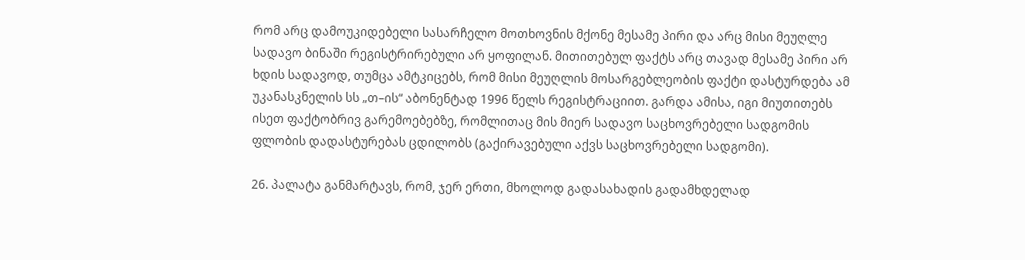რომ არც დამოუკიდებელი სასარჩელო მოთხოვნის მქონე მესამე პირი და არც მისი მეუღლე სადავო ბინაში რეგისტრირებული არ ყოფილან. მითითებულ ფაქტს არც თავად მესამე პირი არ ხდის სადავოდ, თუმცა ამტკიცებს, რომ მისი მეუღლის მოსარგებლეობის ფაქტი დასტურდება ამ უკანასკნელის სს „თ–ის“ აბონენტად 1996 წელს რეგისტრაციით. გარდა ამისა, იგი მიუთითებს ისეთ ფაქტობრივ გარემოებებზე, რომლითაც მის მიერ სადავო საცხოვრებელი სადგომის ფლობის დადასტურებას ცდილობს (გაქირავებული აქვს საცხოვრებელი სადგომი).

26. პალატა განმარტავს, რომ, ჯერ ერთი, მხოლოდ გადასახადის გადამხდელად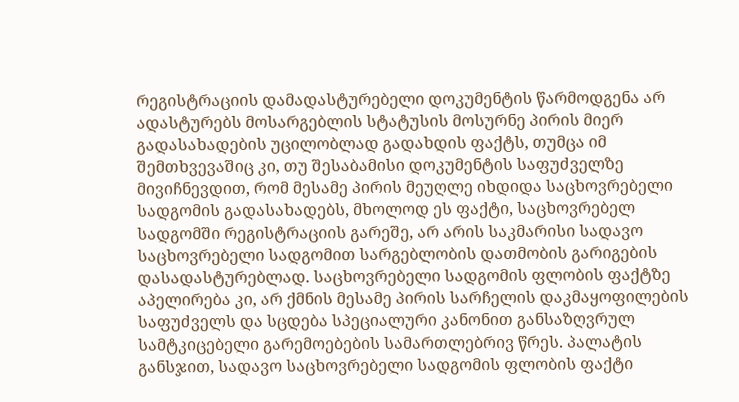რეგისტრაციის დამადასტურებელი დოკუმენტის წარმოდგენა არ ადასტურებს მოსარგებლის სტატუსის მოსურნე პირის მიერ გადასახადების უცილობლად გადახდის ფაქტს, თუმცა იმ შემთხვევაშიც კი, თუ შესაბამისი დოკუმენტის საფუძველზე მივიჩნევდით, რომ მესამე პირის მეუღლე იხდიდა საცხოვრებელი სადგომის გადასახადებს, მხოლოდ ეს ფაქტი, საცხოვრებელ სადგომში რეგისტრაციის გარეშე, არ არის საკმარისი სადავო საცხოვრებელი სადგომით სარგებლობის დათმობის გარიგების დასადასტურებლად. საცხოვრებელი სადგომის ფლობის ფაქტზე აპელირება კი, არ ქმნის მესამე პირის სარჩელის დაკმაყოფილების საფუძველს და სცდება სპეციალური კანონით განსაზღვრულ სამტკიცებელი გარემოებების სამართლებრივ წრეს. პალატის განსჯით, სადავო საცხოვრებელი სადგომის ფლობის ფაქტი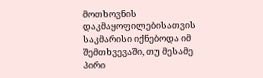მოთხოვნის დაკმაყოფილებისათვის საკმარისი იქნებოდა იმ შემთხვევაში, თუ მესამე პირი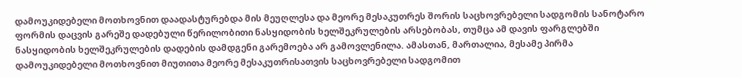დამოუკიდებელი მოთხოვნით დაადასტურებდა მის მეუღლესა და მეორე მესაკუთრეს შორის საცხოვრებელი სადგომის სანოტარო ფორმის დაცვის გარეშე დადებული წერილობითი ნასყიდობის ხელშეკრულების არსებობას, თუმცა ამ დავის ფარგლებში ნასყიდობის ხელშეკრულების დადების დამდგენი გარემოება არ გამოვლენილა. ამასთან, მართალია, მესამე პირმა დამოუკიდებელი მოთხოვნით მიუთითა მეორე მესაკუთრისათვის საცხოვრებელი სადგომით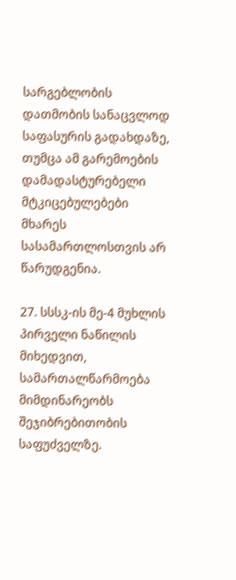სარგებლობის დათმობის სანაცვლოდ საფასურის გადახდაზე, თუმცა ამ გარემოების დამადასტურებელი მტკიცებულებები მხარეს სასამართლოსთვის არ წარუდგენია.

27. სსსკ-ის მე-4 მუხლის პირველი ნაწილის მიხედვით, სამართალწარმოება მიმდინარეობს შეჯიბრებითობის საფუძველზე.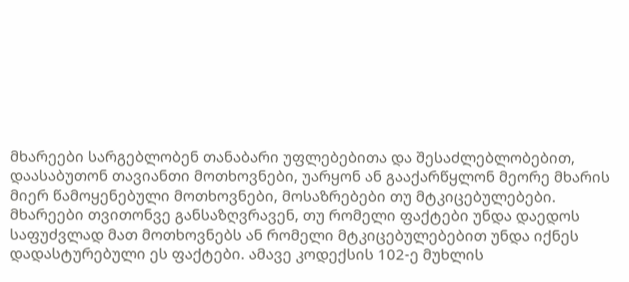მხარეები სარგებლობენ თანაბარი უფლებებითა და შესაძლებლობებით, დაასაბუთონ თავიანთი მოთხოვნები, უარყონ ან გააქარწყლონ მეორე მხარის მიერ წამოყენებული მოთხოვნები, მოსაზრებები თუ მტკიცებულებები. მხარეები თვითონვე განსაზღვრავენ, თუ რომელი ფაქტები უნდა დაედოს საფუძვლად მათ მოთხოვნებს ან რომელი მტკიცებულებებით უნდა იქნეს დადასტურებული ეს ფაქტები. ამავე კოდექსის 102-ე მუხლის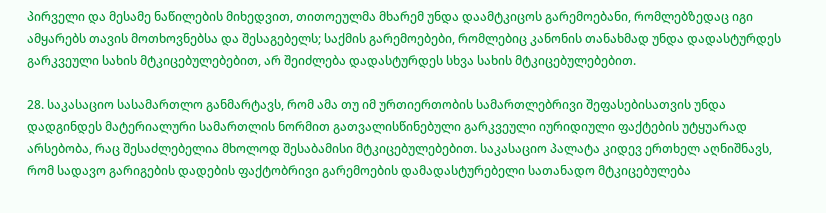პირველი და მესამე ნაწილების მიხედვით, თითოეულმა მხარემ უნდა დაამტკიცოს გარემოებანი, რომლებზედაც იგი ამყარებს თავის მოთხოვნებსა და შესაგებელს; საქმის გარემოებები, რომლებიც კანონის თანახმად უნდა დადასტურდეს გარკვეული სახის მტკიცებულებებით, არ შეიძლება დადასტურდეს სხვა სახის მტკიცებულებებით.

28. საკასაციო სასამართლო განმარტავს, რომ ამა თუ იმ ურთიერთობის სამართლებრივი შეფასებისათვის უნდა დადგინდეს მატერიალური სამართლის ნორმით გათვალისწინებული გარკვეული იურიდიული ფაქტების უტყუარად არსებობა, რაც შესაძლებელია მხოლოდ შესაბამისი მტკიცებულებებით. საკასაციო პალატა კიდევ ერთხელ აღნიშნავს, რომ სადავო გარიგების დადების ფაქტობრივი გარემოების დამადასტურებელი სათანადო მტკიცებულება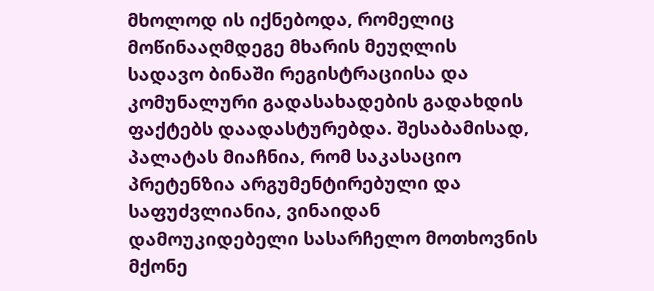მხოლოდ ის იქნებოდა, რომელიც მოწინააღმდეგე მხარის მეუღლის სადავო ბინაში რეგისტრაციისა და კომუნალური გადასახადების გადახდის ფაქტებს დაადასტურებდა. შესაბამისად, პალატას მიაჩნია, რომ საკასაციო პრეტენზია არგუმენტირებული და საფუძვლიანია, ვინაიდან დამოუკიდებელი სასარჩელო მოთხოვნის მქონე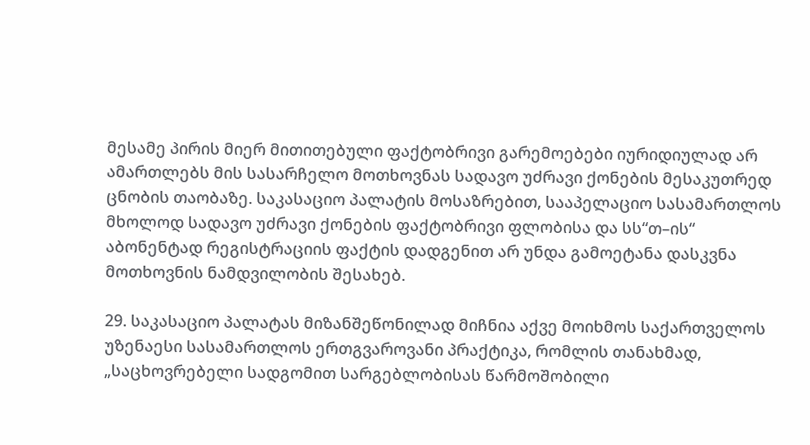მესამე პირის მიერ მითითებული ფაქტობრივი გარემოებები იურიდიულად არ ამართლებს მის სასარჩელო მოთხოვნას სადავო უძრავი ქონების მესაკუთრედ ცნობის თაობაზე. საკასაციო პალატის მოსაზრებით, სააპელაციო სასამართლოს მხოლოდ სადავო უძრავი ქონების ფაქტობრივი ფლობისა და სს“თ–ის“ აბონენტად რეგისტრაციის ფაქტის დადგენით არ უნდა გამოეტანა დასკვნა მოთხოვნის ნამდვილობის შესახებ.

29. საკასაციო პალატას მიზანშეწონილად მიჩნია აქვე მოიხმოს საქართველოს უზენაესი სასამართლოს ერთგვაროვანი პრაქტიკა, რომლის თანახმად, „საცხოვრებელი სადგომით სარგებლობისას წარმოშობილი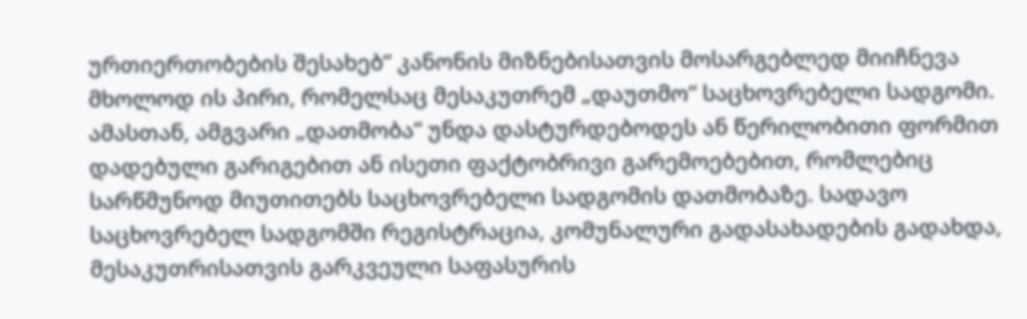ურთიერთობების შესახებ“ კანონის მიზნებისათვის მოსარგებლედ მიიჩნევა მხოლოდ ის პირი, რომელსაც მესაკუთრემ „დაუთმო“ საცხოვრებელი სადგომი. ამასთან, ამგვარი „დათმობა“ უნდა დასტურდებოდეს ან წერილობითი ფორმით დადებული გარიგებით ან ისეთი ფაქტობრივი გარემოებებით, რომლებიც სარწმუნოდ მიუთითებს საცხოვრებელი სადგომის დათმობაზე. სადავო საცხოვრებელ სადგომში რეგისტრაცია, კომუნალური გადასახადების გადახდა, მესაკუთრისათვის გარკვეული საფასურის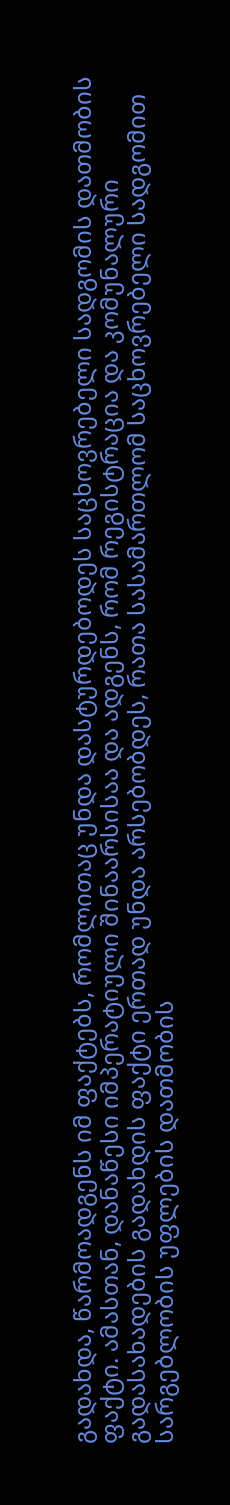გადახდა, წარმოადგენს იმ ფაქტებს, რომლითაც უნდა დასტურდებოდეს საცხოვრებელი სადგომის დათმობის ფაქტი. ამასთან, დანაწესი იმპერატიული შინაარსისაა და ადგენს, რომ რეგისტრაცია და კომუნალური გადასახადების გადახდის ფაქტი ერთად უნდა არსებობდეს, რათა სასამართლომ საცხოვრებელი სადგომით სარგებლობის უფლების დათმობის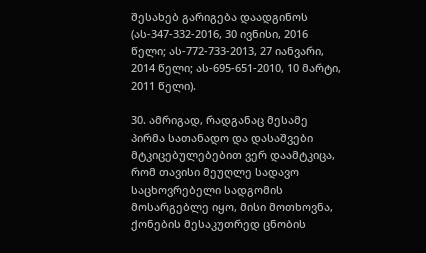შესახებ გარიგება დაადგინოს (ას-347-332-2016, 30 ივნისი, 2016 წელი; ას-772-733-2013, 27 იანვარი, 2014 წელი; ას-695-651-2010, 10 მარტი, 2011 წელი).

30. ამრიგად, რადგანაც მესამე პირმა სათანადო და დასაშვები მტკიცებულებებით ვერ დაამტკიცა, რომ თავისი მეუღლე სადავო საცხოვრებელი სადგომის მოსარგებლე იყო, მისი მოთხოვნა, ქონების მესაკუთრედ ცნობის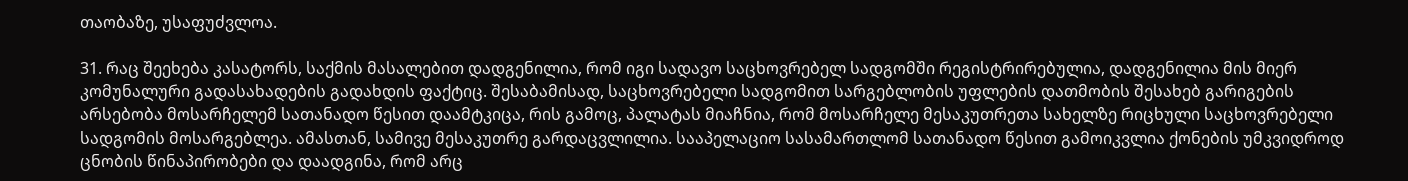თაობაზე, უსაფუძვლოა.

31. რაც შეეხება კასატორს, საქმის მასალებით დადგენილია, რომ იგი სადავო საცხოვრებელ სადგომში რეგისტრირებულია, დადგენილია მის მიერ კომუნალური გადასახადების გადახდის ფაქტიც. შესაბამისად, საცხოვრებელი სადგომით სარგებლობის უფლების დათმობის შესახებ გარიგების არსებობა მოსარჩელემ სათანადო წესით დაამტკიცა, რის გამოც, პალატას მიაჩნია, რომ მოსარჩელე მესაკუთრეთა სახელზე რიცხული საცხოვრებელი სადგომის მოსარგებლეა. ამასთან, სამივე მესაკუთრე გარდაცვლილია. სააპელაციო სასამართლომ სათანადო წესით გამოიკვლია ქონების უმკვიდროდ ცნობის წინაპირობები და დაადგინა, რომ არც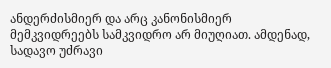ანდერძისმიერ და არც კანონისმიერ მემკვიდრეებს სამკვიდრო არ მიუღიათ. ამდენად, სადავო უძრავი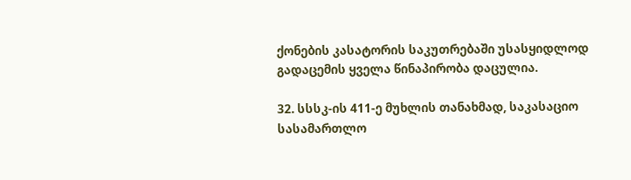ქონების კასატორის საკუთრებაში უსასყიდლოდ გადაცემის ყველა წინაპირობა დაცულია.

32. სსსკ-ის 411-ე მუხლის თანახმად, საკასაციო სასამართლო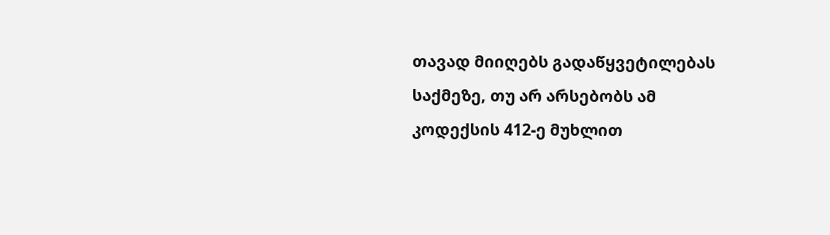თავად მიიღებს გადაწყვეტილებას საქმეზე, თუ არ არსებობს ამ კოდექსის 412-ე მუხლით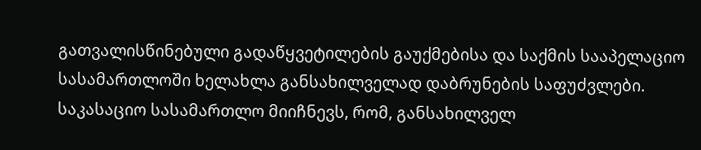გათვალისწინებული გადაწყვეტილების გაუქმებისა და საქმის სააპელაციო სასამართლოში ხელახლა განსახილველად დაბრუნების საფუძვლები. საკასაციო სასამართლო მიიჩნევს, რომ, განსახილველ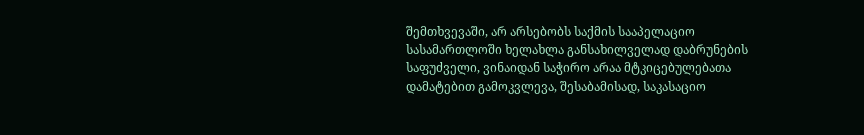შემთხვევაში, არ არსებობს საქმის სააპელაციო სასამართლოში ხელახლა განსახილველად დაბრუნების საფუძველი, ვინაიდან საჭირო არაა მტკიცებულებათა დამატებით გამოკვლევა, შესაბამისად, საკასაციო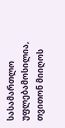სასამართლო უფლებამოსილია, თვითონ მიიღოს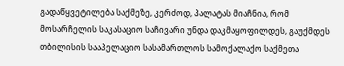გადაწყვეტილება საქმეზე, კერძოდ, პალატას მიაჩნია, რომ მოსარჩელის საკასაციო საჩივარი უნდა დაკმაყოფილდეს, გაუქმდეს თბილისის სააპელაციო სასამართლოს სამოქალაქო საქმეთა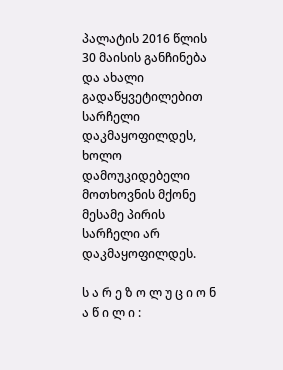პალატის 2016 წლის 30 მაისის განჩინება და ახალი გადაწყვეტილებით სარჩელი დაკმაყოფილდეს, ხოლო დამოუკიდებელი მოთხოვნის მქონე მესამე პირის სარჩელი არ დაკმაყოფილდეს.

ს ა რ ე ზ ო ლ უ ც ი ო ნ ა წ ი ლ ი :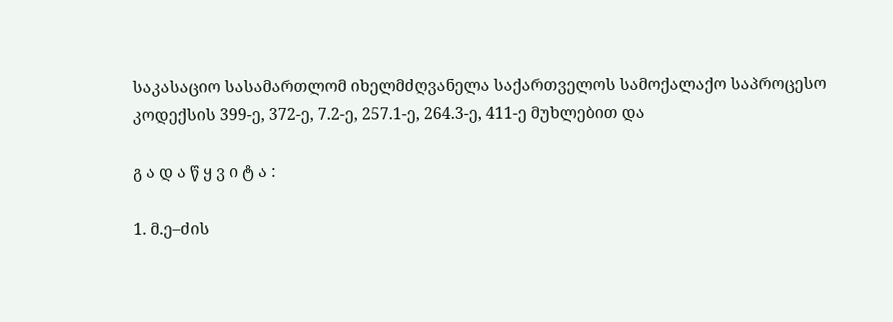საკასაციო სასამართლომ იხელმძღვანელა საქართველოს სამოქალაქო საპროცესო კოდექსის 399-ე, 372-ე, 7.2-ე, 257.1-ე, 264.3-ე, 411-ე მუხლებით და

გ ა დ ა წ ყ ვ ი ტ ა :

1. მ.ე–ძის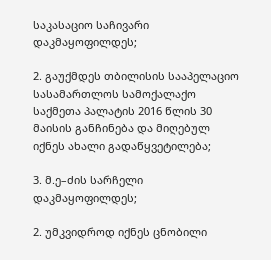საკასაციო საჩივარი დაკმაყოფილდეს;

2. გაუქმდეს თბილისის სააპელაციო სასამართლოს სამოქალაქო საქმეთა პალატის 2016 წლის 30 მაისის განჩინება და მიღებულ იქნეს ახალი გადაწყვეტილება;

3. მ.ე–ძის სარჩელი დაკმაყოფილდეს;

2. უმკვიდროდ იქნეს ცნობილი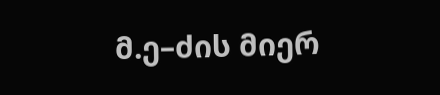მ.ე–ძის მიერ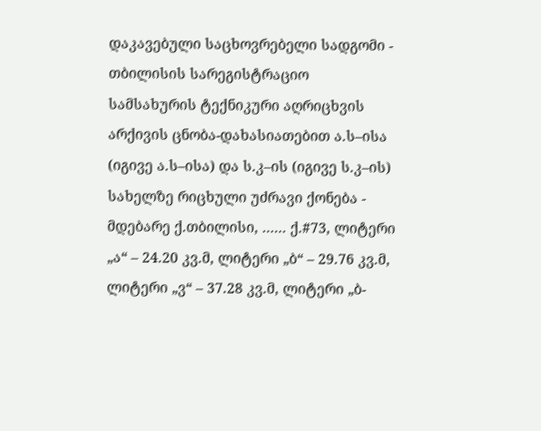დაკავებული საცხოვრებელი სადგომი - თბილისის სარეგისტრაციო სამსახურის ტექნიკური აღრიცხვის არქივის ცნობა-დახასიათებით ა.ს–ისა (იგივე ა.ს–ისა) და ს.კ–ის (იგივე ს.კ–ის) სახელზე რიცხული უძრავი ქონება - მდებარე ქ.თბილისი, ...... ქ.#73, ლიტერი „ა“ – 24.20 კვ.მ, ლიტერი „ბ“ – 29.76 კვ.მ, ლიტერი „ვ“ – 37.28 კვ.მ, ლიტერი „ბ-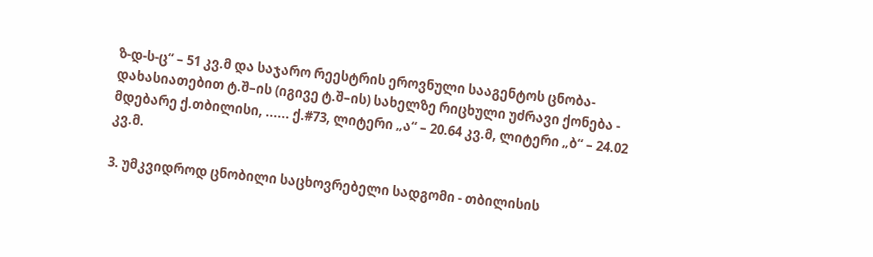ზ-დ-ს-ც“ – 51 კვ.მ და საჯარო რეესტრის ეროვნული სააგენტოს ცნობა-დახასიათებით ტ.შ–ის (იგივე ტ.შ–ის) სახელზე რიცხული უძრავი ქონება - მდებარე ქ.თბილისი, ...... ქ.#73, ლიტერი „ა“ – 20.64 კვ.მ, ლიტერი „ბ“ – 24.02 კვ.მ.

3. უმკვიდროდ ცნობილი საცხოვრებელი სადგომი - თბილისის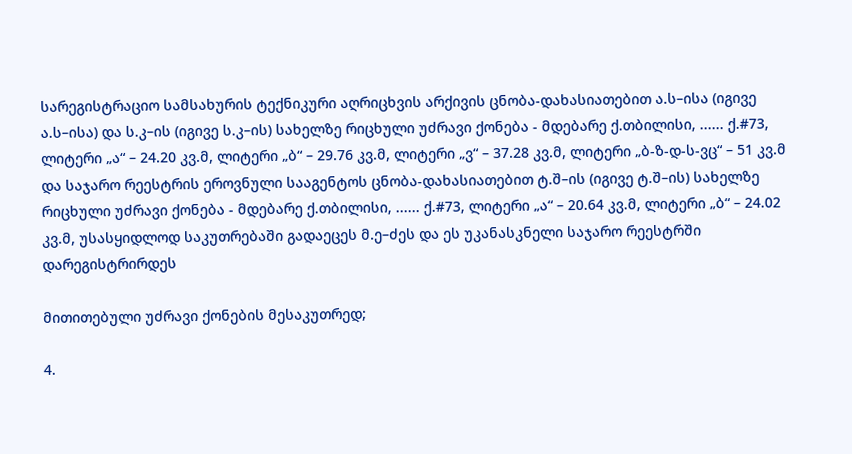სარეგისტრაციო სამსახურის ტექნიკური აღრიცხვის არქივის ცნობა-დახასიათებით ა.ს–ისა (იგივე ა.ს–ისა) და ს.კ–ის (იგივე ს.კ–ის) სახელზე რიცხული უძრავი ქონება - მდებარე ქ.თბილისი, ...... ქ.#73, ლიტერი „ა“ – 24.20 კვ.მ, ლიტერი „ბ“ – 29.76 კვ.მ, ლიტერი „ვ“ – 37.28 კვ.მ, ლიტერი „ბ-ზ-დ-ს-ვც“ – 51 კვ.მ და საჯარო რეესტრის ეროვნული სააგენტოს ცნობა-დახასიათებით ტ.შ–ის (იგივე ტ.შ–ის) სახელზე რიცხული უძრავი ქონება - მდებარე ქ.თბილისი, ...... ქ.#73, ლიტერი „ა“ – 20.64 კვ.მ, ლიტერი „ბ“ – 24.02 კვ.მ, უსასყიდლოდ საკუთრებაში გადაეცეს მ.ე–ძეს და ეს უკანასკნელი საჯარო რეესტრში დარეგისტრირდეს

მითითებული უძრავი ქონების მესაკუთრედ;

4.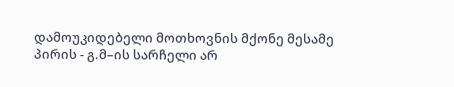დამოუკიდებელი მოთხოვნის მქონე მესამე პირის - გ.მ–ის სარჩელი არ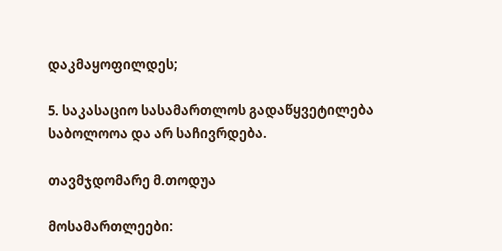დაკმაყოფილდეს;

5. საკასაციო სასამართლოს გადაწყვეტილება საბოლოოა და არ საჩივრდება.

თავმჯდომარე მ.თოდუა

მოსამართლეები: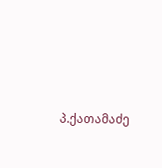პ.ქათამაძე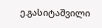ე.გასიტაშვილი